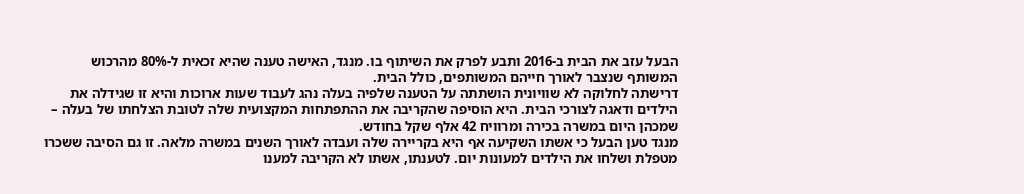הבעל עזב את הבית ב-2016 ותבע לפרק את השיתוף בו. מנגד, האישה טענה שהיא זכאית ל-80% מהרכוש המשותף שנצבר לאורך חייהם המשותפים, כולל הבית.
דרישתה לחלוקה לא שוויונית הושתתה על הטענה שלפיה בעלה נהג לעבוד שעות ארוכות והיא זו שגידלה את הילדים ודאגה לצורכי הבית. היא הוסיפה שהקריבה את ההתפתחות המקצועית שלה לטובת הצלחתו של בעלה – שמכהן היום במשרה בכירה ומרוויח 42 אלף שקל בחודש.
מנגד טען הבעל כי אשתו השקיעה אף היא בקריירה שלה ועבדה לאורך השנים במשרה מלאה. זו גם הסיבה ששכרו מטפלת ושלחו את הילדים למעונות יום. לטענתו, אשתו לא הקריבה למענו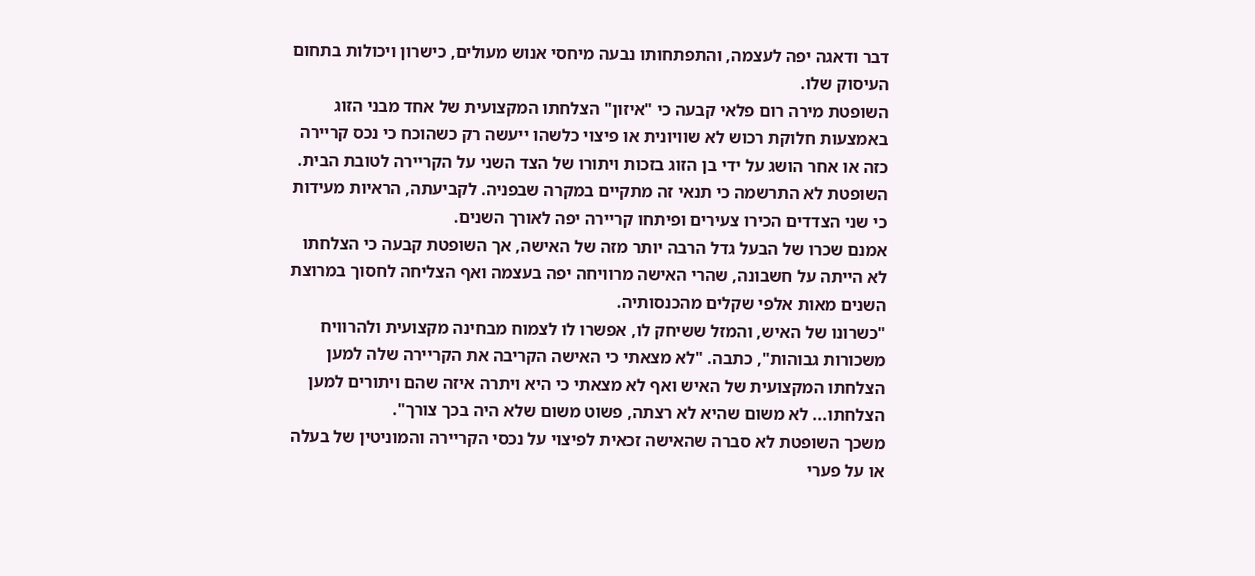דבר ודאגה יפה לעצמה, והתפתחותו נבעה מיחסי אנוש מעולים, כישרון ויכולות בתחום העיסוק שלו.
השופטת מירה רום פלאי קבעה כי "איזון" הצלחתו המקצועית של אחד מבני הזוג באמצעות חלוקת רכוש לא שוויונית או פיצוי כלשהו ייעשה רק כשהוכח כי נכס קריירה כזה או אחר הושג על ידי בן הזוג בזכות ויתורו של הצד השני על הקריירה לטובת הבית.
השופטת לא התרשמה כי תנאי זה מתקיים במקרה שבפניה. לקביעתה, הראיות מעידות כי שני הצדדים הכירו צעירים ופיתחו קריירה יפה לאורך השנים.
אמנם שכרו של הבעל גדל הרבה יותר מזה של האישה, אך השופטת קבעה כי הצלחתו לא הייתה על חשבונה, שהרי האישה מרוויחה יפה בעצמה ואף הצליחה לחסוך במרוצת השנים מאות אלפי שקלים מהכנסותיה.
"כשרונו של האיש, והמזל ששיחק לו, אפשרו לו לצמוח מבחינה מקצועית ולהרוויח משכורות גבוהות", כתבה. "לא מצאתי כי האישה הקריבה את הקריירה שלה למען הצלחתו המקצועית של האיש ואף לא מצאתי כי היא ויתרה איזה שהם ויתורים למען הצלחתו... לא משום שהיא לא רצתה, פשוט משום שלא היה בכך צורך".
משכך השופטת לא סברה שהאישה זכאית לפיצוי על נכסי הקריירה והמוניטין של בעלה או על פערי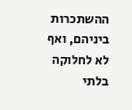ההשתכרות ביניהם, ואף לא לחלוקה בלתי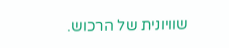שוויונית של הרכוש.